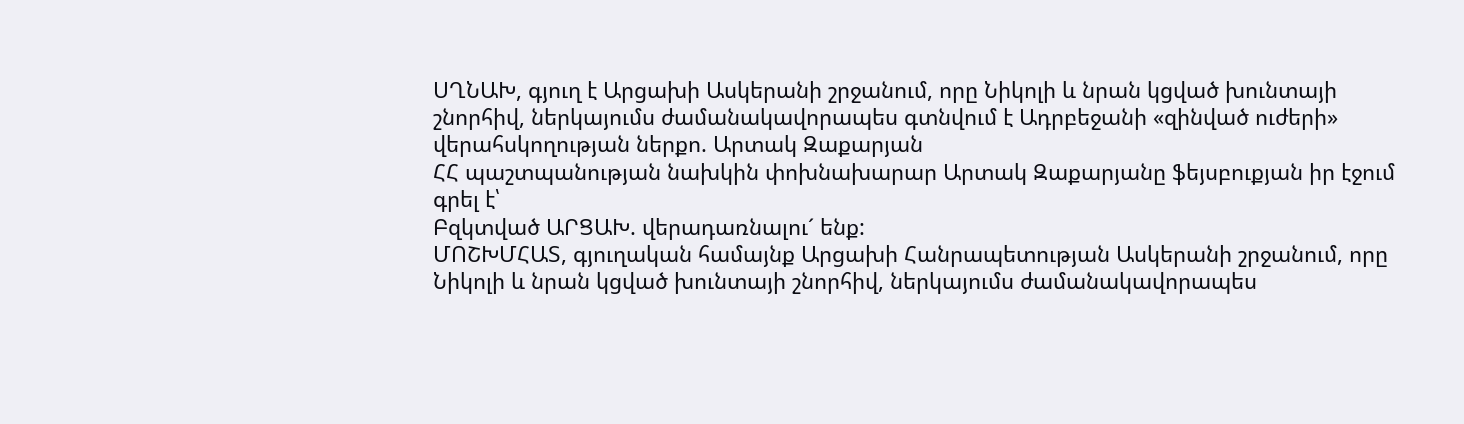ՍՂՆԱԽ, գյուղ է Արցախի Ասկերանի շրջանում, որը Նիկոլի և նրան կցված խունտայի շնորհիվ, ներկայումս ժամանակավորապես գտնվում է Ադրբեջանի «զինված ուժերի» վերահսկողության ներքո. Արտակ Զաքարյան
ՀՀ պաշտպանության նախկին փոխնախարար Արտակ Զաքարյանը ֆեյսբուքյան իր էջում գրել է՝
Բզկտված ԱՐՑԱԽ. վերադառնալու´ ենք:
ՄՈՇԽՄՀԱՏ, գյուղական համայնք Արցախի Հանրապետության Ասկերանի շրջանում, որը Նիկոլի և նրան կցված խունտայի շնորհիվ, ներկայումս ժամանակավորապես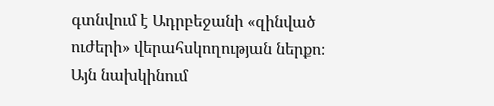գտնվում է Ադրբեջանի «զինված ուժերի» վերահսկողության ներքո։
Այն նախկինում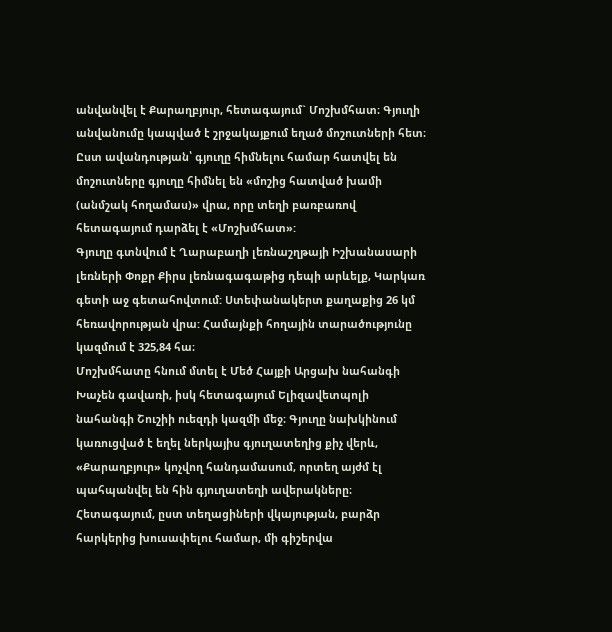անվանվել է Քարաղբյուր, հետագայում` Մոշխմհատ։ Գյուղի անվանումը կապված է շրջակայքում եղած մոշուտների հետ։ Ըստ ավանդության՝ գյուղը հիմնելու համար հատվել են մոշուտները գյուղը հիմնել են «մոշից հատված խամի (անմշակ հողամաս)» վրա, որը տեղի բառբառով հետագայում դարձել է «Մոշխմհատ»:
Գյուղը գտնվում է Ղարաբաղի լեռնաշղթայի Իշխանասարի լեռների Փոքր Քիրս լեռնագագաթից դեպի արևելք, Կարկառ գետի աջ գետահովտում: Ստեփանակերտ քաղաքից 26 կմ հեռավորության վրա: Համայնքի հողային տարածությունը կազմում է 325,84 հա։
Մոշխմհատը հնում մտել է Մեծ Հայքի Արցախ նահանգի Խաչեն գավառի, իսկ հետագայում Ելիզավետպոլի նահանգի Շուշիի ուեզդի կազմի մեջ։ Գյուղը նախկինում կառուցված է եղել ներկայիս գյուղատեղից քիչ վերև, «Քարաղբյուր» կոչվող հանդամասում, որտեղ այժմ էլ պահպանվել են հին գյուղատեղի ավերակները։ Հետագայում, ըստ տեղացիների վկայության, բարձր հարկերից խուսափելու համար, մի գիշերվա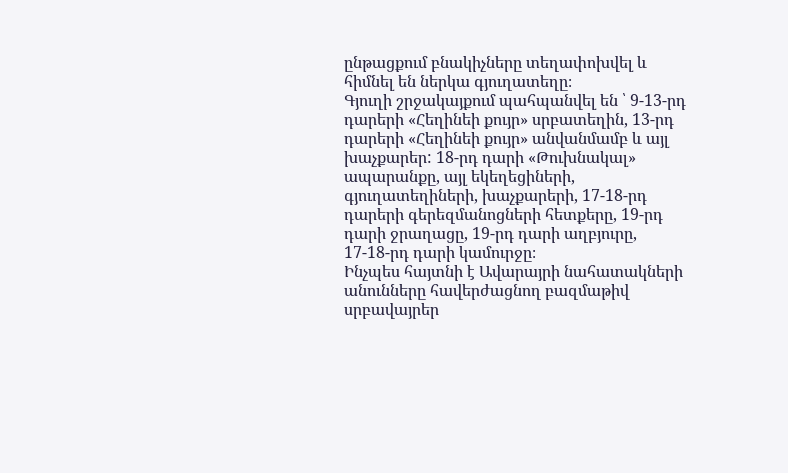ընթացքում բնակիչները տեղափոխվել և հիմնել են ներկա գյուղատեղը։
Գյուղի շրջակայքում պահպանվել են ՝ 9-13-րդ դարերի «Հեղինեի քույր» սրբատեղին, 13-րդ դարերի «Հեղինեի քույր» անվանմամբ և այլ խաչքարեր: 18-րդ դարի «Թուխնակալ» ապարանքը, այլ եկեղեցիների, գյուղատեղիների, խաչքարերի, 17-18-րդ դարերի գերեզմանոցների հետքերը, 19-րդ դարի ջրաղացը, 19-րդ դարի աղբյուրը, 17-18-րդ դարի կամուրջը։
Ինչպես հայտնի է Ավարայրի նահատակների անունները հավերժացնող բազմաթիվ սրբավայրեր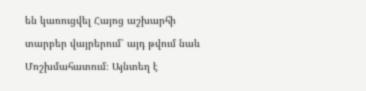են կառուցվել Հայոց աշխարհի տարբեր վայրերում՝ այդ թվում նաև Մոշխմահատում։ Այնտեղ է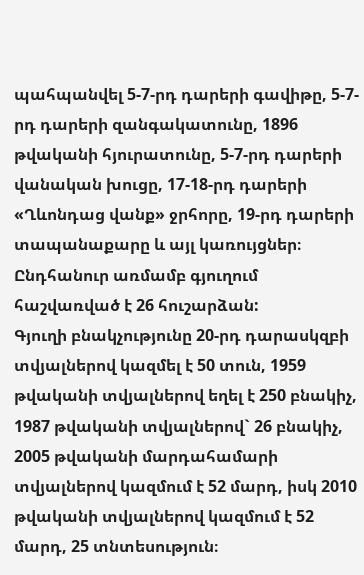պահպանվել 5-7-րդ դարերի գավիթը, 5-7-րդ դարերի զանգակատունը, 1896 թվականի հյուրատունը, 5-7-րդ դարերի վանական խուցը, 17-18-րդ դարերի «Ղևոնդաց վանք» ջրհորը, 19-րդ դարերի տապանաքարը և այլ կառույցներ։ Ընդհանուր առմամբ գյուղում հաշվառված է 26 հուշարձան:
Գյուղի բնակչությունը 20-րդ դարասկզբի տվյալներով կազմել է 50 տուն, 1959 թվականի տվյալներով եղել է 250 բնակիչ, 1987 թվականի տվյալներով` 26 բնակիչ, 2005 թվականի մարդահամարի տվյալներով կազմում է 52 մարդ, իսկ 2010 թվականի տվյալներով կազմում է 52 մարդ, 25 տնտեսություն։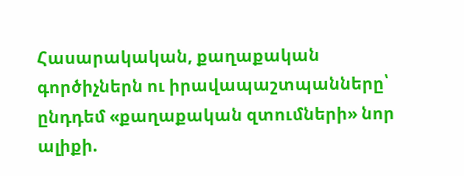Հասարակական, քաղաքական գործիչներն ու իրավապաշտպանները՝ ընդդեմ «քաղաքական զտումների» նոր ալիքի.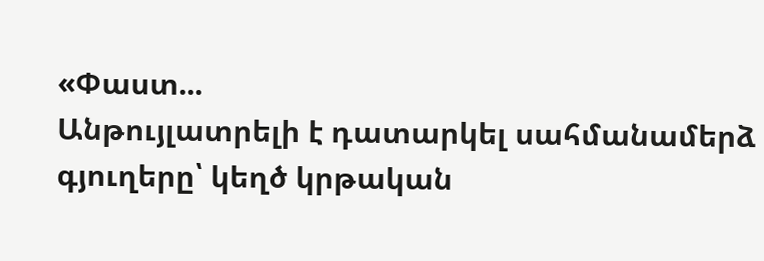«Փաստ...
Անթույլատրելի է դատարկել սահմանամերձ գյուղերը՝ կեղծ կրթական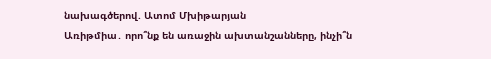նախագծերով. Ատոմ Մխիթարյան
Առիթմիա․ որո՞նք են առաջին ախտանշանները, ինչի՞ն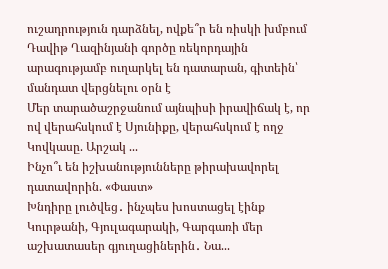ուշադրություն դարձնել, ովքե՞ր են ռիսկի խմբում
Դավիթ Ղազինյանի գործը ռեկորդային արագությամբ ուղարկել են դատարան, գիտեին՝ մանդատ վերցնելու օրն է
Մեր տարածաշրջանում այնպիսի իրավիճակ է, որ ով վերահսկում է Սյունիքը, վերահսկում է ողջ Կովկասը. Արշակ ...
Ինչո՞ւ են իշխանությունները թիրախավորել դատավորին. «Փաստ»
Խնդիրը լուծվեց․ ինչպես խոստացել էինք Կուրթանի, Գյուլագարակի, Գարգառի մեր աշխատասեր գյուղացիներին․ Նա...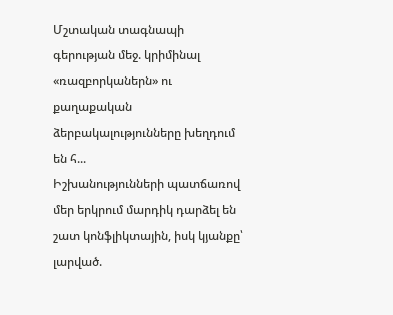Մշտական տագնապի գերության մեջ. կրիմինալ «ռազբորկաներն» ու քաղաքական ձերբակալությունները խեղդում են հ...
Իշխանությունների պատճառով մեր երկրում մարդիկ դարձել են շատ կոնֆլիկտային, իսկ կյանքը՝ լարված.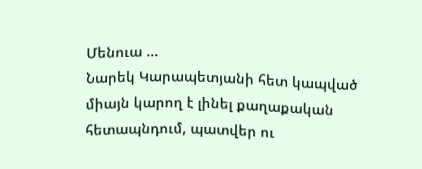Մենուա ...
Նարեկ Կարապետյանի հետ կապված միայն կարող է լինել քաղաքական հետապնդում, պատվեր ու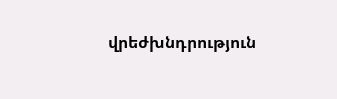վրեժխնդրություն